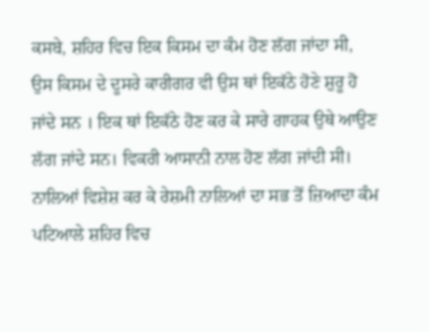ਕਸਬੇ, ਸ਼ਹਿਰ ਵਿਚ ਇਕ ਕਿਸਮ ਦਾ ਕੰਮ ਹੋਣ ਲੱਗ ਜਾਂਦਾ ਸੀ, ਉਸ ਕਿਸਮ ਦੇ ਦੂਸਰੇ ਕਾਰੀਗਰ ਵੀ ਉਸ ਥਾਂ ਇਕੱਠੇ ਹੋਣੇ ਸ਼ੁਰੂ ਹੋ ਜਾਂਦੇ ਸਨ । ਇਕ ਥਾਂ ਇਕੱਠੇ ਹੋਣ ਕਰ ਕੇ ਸਾਰੇ ਗਾਹਕ ਉਥੇ ਆਉਣ ਲੱਗ ਜਾਂਦੇ ਸਨ। ਵਿਕਰੀ ਆਸਾਨੀ ਨਾਲ ਹੋਣ ਲੱਗ ਜਾਂਦੀ ਸੀ। ਨਾਲਿਆਂ ਵਿਸ਼ੇਸ਼ ਕਰ ਕੇ ਰੇਸ਼ਮੀ ਨਾਲਿਆਂ ਦਾ ਸਭ ਤੋਂ ਜ਼ਿਆਦਾ ਕੰਮ ਪਟਿਆਲੇ ਸ਼ਹਿਰ ਵਿਚ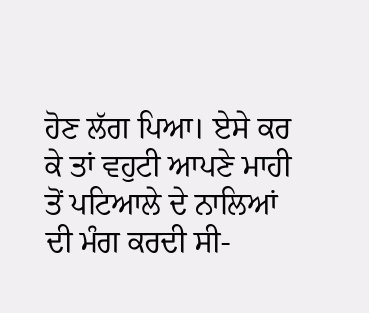ਹੋਣ ਲੱਗ ਪਿਆ। ਏਸੇ ਕਰ ਕੇ ਤਾਂ ਵਹੁਟੀ ਆਪਣੇ ਮਾਹੀ ਤੋਂ ਪਟਿਆਲੇ ਦੇ ਨਾਲਿਆਂ ਦੀ ਮੰਗ ਕਰਦੀ ਸੀ-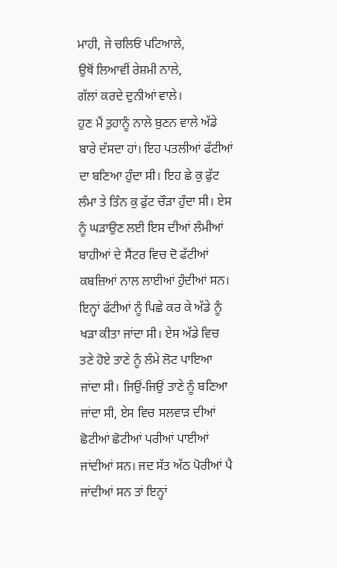ਮਾਹੀ, ਜੇ ਚਲਿਓਂ ਪਟਿਆਲੇ,
ਉਥੋਂ ਲਿਆਵੀਂ ਰੇਸ਼ਮੀ ਨਾਲੇ,
ਗੱਲਾਂ ਕਰਦੇ ਦੁਨੀਆਂ ਵਾਲੇ।
ਹੁਣ ਮੈਂ ਤੁਹਾਨੂੰ ਨਾਲੇ ਬੁਣਨ ਵਾਲੇ ਅੱਡੇ ਬਾਰੇ ਦੱਸਦਾ ਹਾਂ। ਇਹ ਪਤਲੀਆਂ ਫੱਟੀਆਂ ਦਾ ਬਣਿਆ ਹੁੰਦਾ ਸੀ। ਇਹ ਛੇ ਕੁ ਫੁੱਟ ਲੰਮਾ ਤੇ ਤਿੰਨ ਕੁ ਫੁੱਟ ਚੌੜਾ ਹੁੰਦਾ ਸੀ। ਏਸ ਨੂੰ ਘੜਾਉਣ ਲਈ ਇਸ ਦੀਆਂ ਲੰਮੀਆਂ ਬਾਹੀਆਂ ਦੇ ਸੈਂਟਰ ਵਿਚ ਦੋ ਫੱਟੀਆਂ ਕਬਜ਼ਿਆਂ ਨਾਲ ਲਾਈਆਂ ਹੁੰਦੀਆਂ ਸਨ। ਇਨ੍ਹਾਂ ਫੱਟੀਆਂ ਨੂੰ ਪਿਛੇ ਕਰ ਕੇ ਅੱਡੇ ਨੂੰ ਖੜਾ ਕੀਤਾ ਜਾਂਦਾ ਸੀ। ਏਸ ਅੱਡੇ ਵਿਚ ਤਣੇ ਹੋਏ ਤਾਣੇ ਨੂੰ ਲੰਮੇ ਲੋਟ ਪਾਇਆ ਜਾਂਦਾ ਸੀ। ਜਿਉਂ-ਜਿਉਂ ਤਾਣੇ ਨੂੰ ਬਣਿਆ ਜਾਂਦਾ ਸੀ, ਏਸ ਵਿਚ ਸਲਵਾੜ ਦੀਆਂ ਛੋਟੀਆਂ ਛੋਟੀਆਂ ਪਰੀਆਂ ਪਾਈਆਂ ਜਾਂਦੀਆਂ ਸਨ। ਜਦ ਸੱਤ ਅੱਠ ਪੋਰੀਆਂ ਪੈ ਜਾਂਦੀਆਂ ਸਨ ਤਾਂ ਇਨ੍ਹਾਂ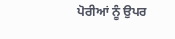ਪੋਰੀਆਂ ਨੂੰ ਉਪਰ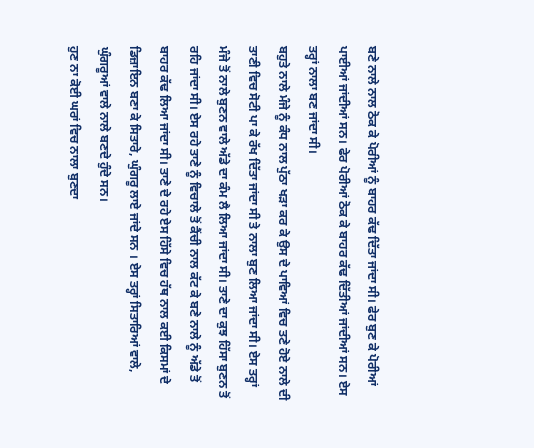ਬਣੇ ਨਾਲੇ ਨਾਲ ਠੋਕ ਕੇ ਪੋਰੀਆਂ ਨੂੰ ਬਾਹਰ ਕੱਢ ਦਿੱਤਾ ਜਾਂਦਾ ਸੀ। ਫੇਰ ਬੁਣ ਕੇ ਪੋਰੀਆਂ ਪਾਈਆਂ ਜਾਂਦੀਆਂ ਸਨ। ਫੇਰ ਪੋਰੀਆਂ ਠੋਕ ਕੇ ਬਾਹਰ ਕੱਢ ਦਿੱਤੀਆਂ ਜਾਂਦੀਆਂ ਸਨ। ਏਸ ਤਰ੍ਹਾਂ ਨਾਲਾ ਬਣ ਜਾਂਦਾ ਸੀ।
ਬਹੁਤੇ ਨਾਲੇ ਮੰਜੇ ਨੂੰ ਕੰਧ ਨਾਲ ਪੁੱਠਾ ਖੜਾ ਕਰ ਕੇ ਉਸ ਦੇ ਪਾਵਿਆਂ ਵਿਚ ਤਣੇ ਹੋਏ ਨਾਲੇ ਦੀ ਤਾਣੀ ਵਿਚ ਸੋਟੀ ਪਾ ਕੇ ਰੱਖ ਦਿੱਤਾ ਜਾਂਦਾ ਸੀ ਤੇ ਨਾਲਾ ਬੁਣ ਲਿਆ ਜਾਂਦਾ ਸੀ। ਏਸ ਤਰ੍ਹਾਂ ਮੰਜੇ ਤੋਂ ਨਾਲੇ ਬੁਣਨ ਵਾਲੇ ਅੱਡੇ ਦਾ ਕੰਮ ਲੈ ਲਿਆ ਜਾਂਦਾ ਸੀ। ਤਾਣੇ ਦਾ ਕੁਝ ਹਿੱਸਾ ਬੁਣਨ ਤੋਂ ਰਹਿ ਜਾਂਦਾ ਸੀ। ਏਸ ਰਹੇ ਤਾਣੇ ਨੂੰ ਵਿਚਾਲੇ ਤੋਂ ਕੈਂਚੀ ਨਾਲ ਕੱਟ ਕੇ ਬਣੇ ਨਾਲੇ ਨੂੰ ਅੱਡੇ ਤੋਂ ਬਾਹਰ ਕੱਢ ਲਿਆ ਜਾਂਦਾ ਸੀ। ਤਾਣੇ ਦੇ ਰਹੇ ਏਸ ਹਿੱਸੇ ਵਿਚ ਹੱਥ ਨਾਲ ਕਈ ਕਿਸਮਾਂ ਦੇ ਡਿਜ਼ਾਇਨ ਬਣਾ ਕੇ ਸਿਤਾਰੇ, ਘੁੰਗਰੂ ਲਾਏ ਜਾਂਦੇ ਸਨ । ਏਸ ਤਰ੍ਹਾਂ ਸਿਤਾਰਿਆਂ ਵਾਲੇ, ਘੁੰਗਰੂਆਂ ਵਾਲੇ ਨਾਲੇ ਬਣਦੇ ਹੁੰਦੇ ਸਨ।
ਹੁਣ ਨਾ ਕੋਈ ਘਰਾਂ ਵਿਚ ਨਾਲਾ ਬੁਣਦਾ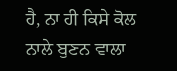ਹੈ, ਨਾ ਹੀ ਕਿਸੇ ਕੋਲ ਨਾਲੇ ਬੁਣਨ ਵਾਲਾ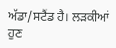ਅੱਡਾ/ਸਟੈਂਡ ਹੈ। ਲੜਕੀਆਂ ਹੁਣ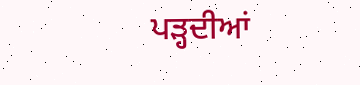ਪੜ੍ਹਦੀਆਂ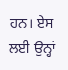ਹਨ। ਏਸ ਲਈ ਉਨ੍ਹਾਂ